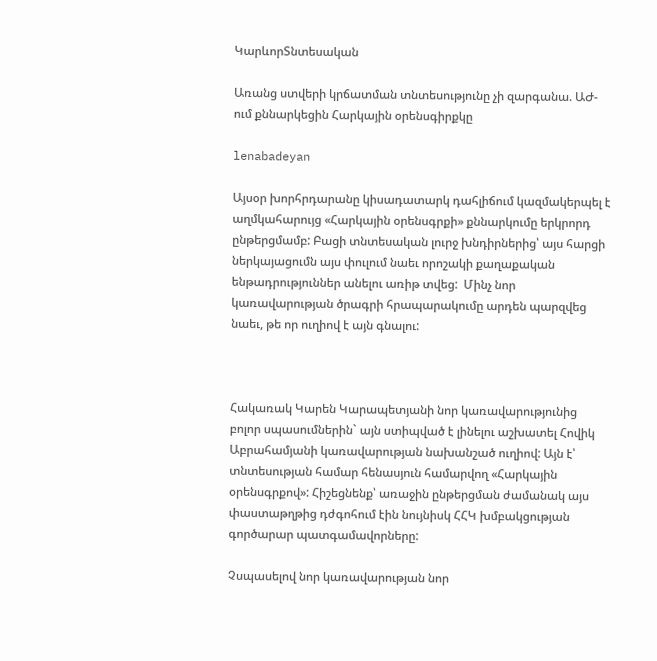ԿարևորՏնտեսական

Առանց ստվերի կրճատման տնտեսությունը չի զարգանա. ԱԺ- ում քննարկեցին Հարկային օրենսգիրքկը

lenabadeyan

Այսօր խորհրդարանը կիսադատարկ դահլիճում կազմակերպել է աղմկահարույց «Հարկային օրենսգրքի» քննարկումը երկրորդ ընթերցմամբ: Բացի տնտեսական լուրջ խնդիրներից՝ այս հարցի ներկայացումն այս փուլում նաեւ որոշակի քաղաքական ենթադրություններ անելու առիթ տվեց:  Մինչ նոր կառավարության ծրագրի հրապարակումը արդեն պարզվեց նաեւ, թե որ ուղիով է այն գնալու:



Հակառակ Կարեն Կարապետյանի նոր կառավարությունից բոլոր սպասումներին` այն ստիպված է լինելու աշխատել Հովիկ Աբրահամյանի կառավարության նախանշած ուղիով: Այն է՝ տնտեսության համար հենասյուն համարվող «Հարկային օրենսգրքով»: Հիշեցնենք՝ առաջին ընթերցման ժամանակ այս փաստաթղթից դժգոհում էին նույնիսկ ՀՀԿ խմբակցության գործարար պատգամավորները:

Չսպասելով նոր կառավարության նոր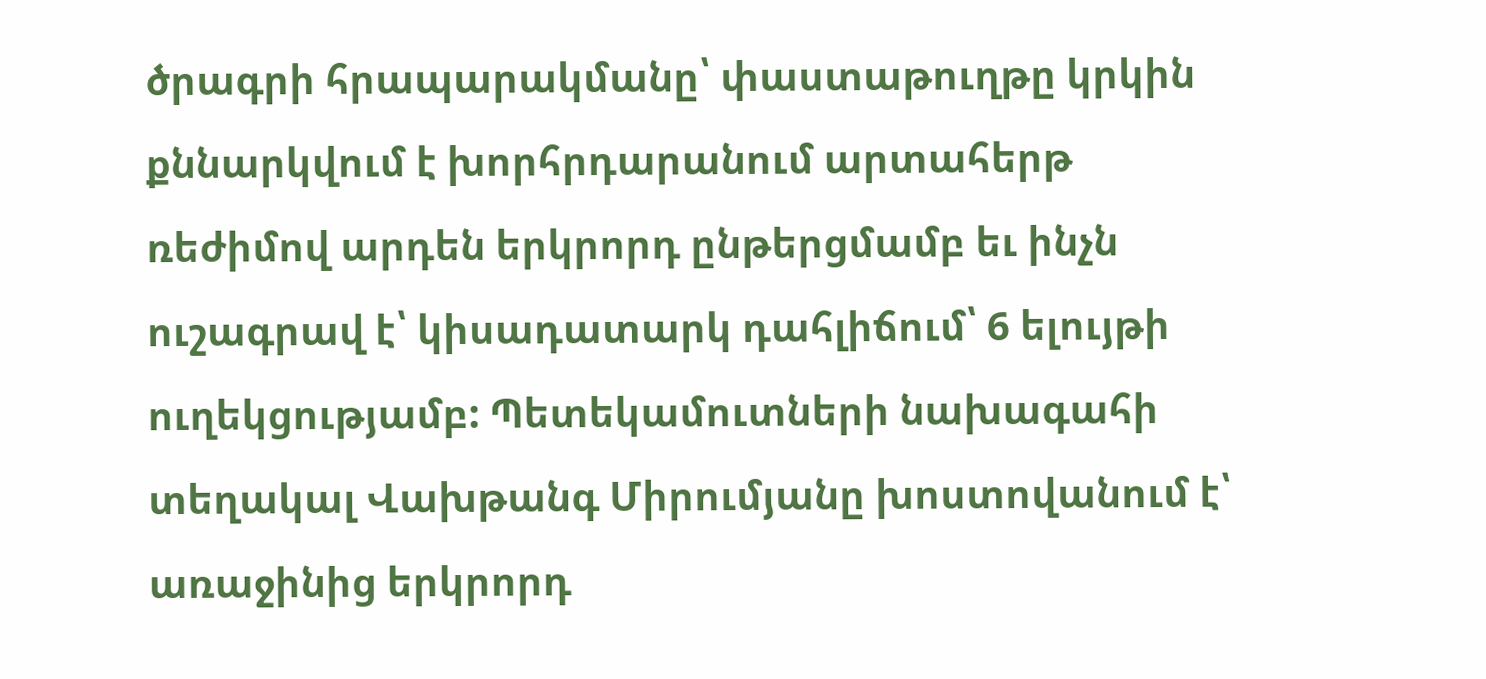ծրագրի հրապարակմանը՝ փաստաթուղթը կրկին քննարկվում է խորհրդարանում արտահերթ ռեժիմով արդեն երկրորդ ընթերցմամբ եւ ինչն ուշագրավ է՝ կիսադատարկ դահլիճում՝ 6 ելույթի ուղեկցությամբ: Պետեկամուտների նախագահի տեղակալ Վախթանգ Միրումյանը խոստովանում է՝ առաջինից երկրորդ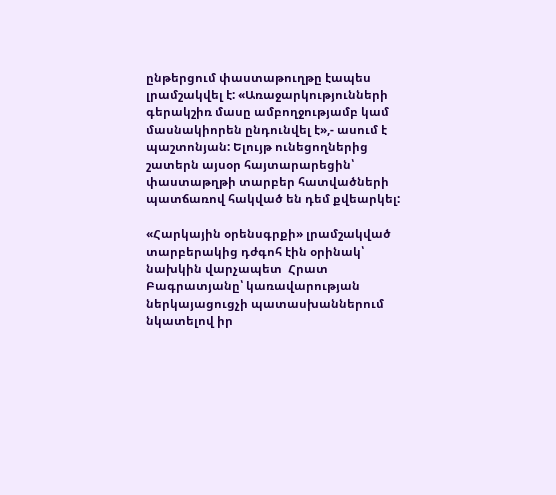ընթերցում փաստաթուղթը էապես լրամշակվել է: «Առաջարկությունների գերակշիռ մասը ամբողջությամբ կամ մասնակիորեն ընդունվել է»,- ասում է պաշտոնյան: Ելույթ ունեցողներից շատերն այսօր հայտարարեցին՝ փաստաթղթի տարբեր հատվածների պատճառով հակված են դեմ քվեարկել:

«Հարկային օրենսգրքի» լրամշակված տարբերակից դժգոհ էին օրինակ՝ նախկին վարչապետ  Հրատ Բագրատյանը՝ կառավարության ներկայացուցչի պատասխաններում նկատելով իր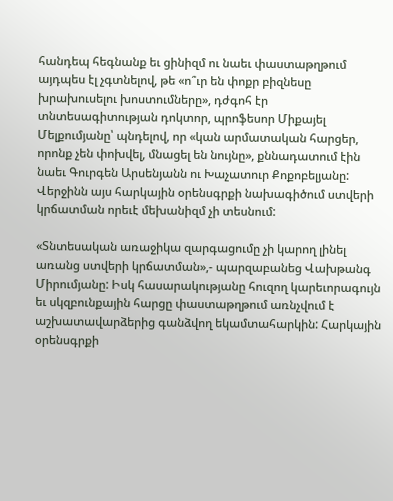հանդեպ հեգնանք եւ ցինիզմ ու նաեւ փաստաթղթում այդպես էլ չգտնելով, թե «ո՞ւր են փոքր բիզնեսը խրախուսելու խոստումները», դժգոհ էր տնտեսագիտության դոկտոր, պրոֆեսոր Միքայել Մելքումյանը՝ պնդելով, որ «կան արմատական հարցեր, որոնք չեն փոխվել, մնացել են նույնը», քննադատում էին նաեւ Գուրգեն Արսենյանն ու Խաչատուր Քոքոբելյանը: Վերջինն այս հարկային օրենսգրքի նախագիծում ստվերի կրճատման որեւէ մեխանիզմ չի տեսնում:

«Տնտեսական առաջիկա զարգացումը չի կարող լինել առանց ստվերի կրճատման»,- պարզաբանեց Վախթանգ Միրումյանը: Իսկ հասարակությանը հուզող կարեւորագույն եւ սկզբունքային հարցը փաստաթղթում առնչվում է աշխատավարձերից գանձվող եկամտահարկին: Հարկային օրենսգրքի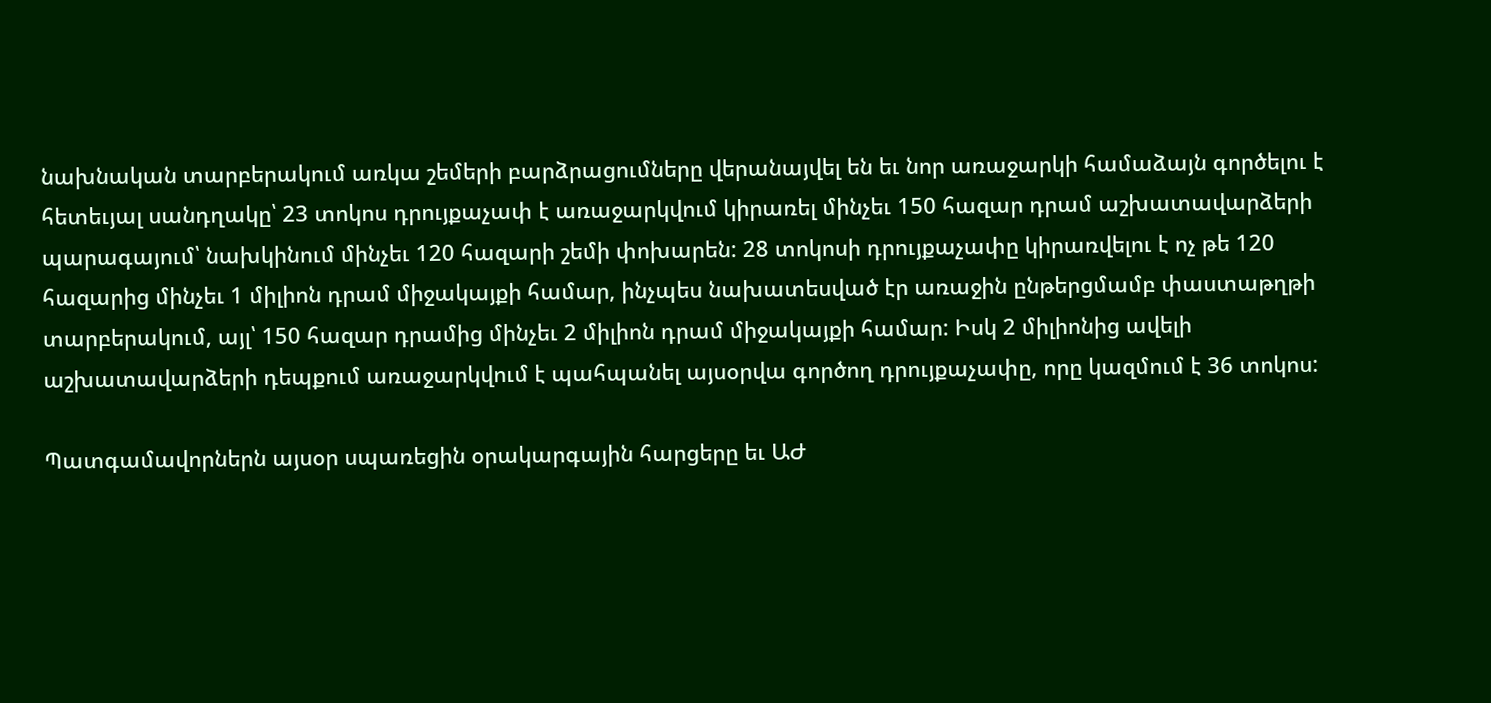նախնական տարբերակում առկա շեմերի բարձրացումները վերանայվել են եւ նոր առաջարկի համաձայն գործելու է հետեւյալ սանդղակը՝ 23 տոկոս դրույքաչափ է առաջարկվում կիրառել մինչեւ 150 հազար դրամ աշխատավարձերի պարագայում՝ նախկինում մինչեւ 120 հազարի շեմի փոխարեն: 28 տոկոսի դրույքաչափը կիրառվելու է ոչ թե 120 հազարից մինչեւ 1 միլիոն դրամ միջակայքի համար, ինչպես նախատեսված էր առաջին ընթերցմամբ փաստաթղթի տարբերակում, այլ՝ 150 հազար դրամից մինչեւ 2 միլիոն դրամ միջակայքի համար: Իսկ 2 միլիոնից ավելի աշխատավարձերի դեպքում առաջարկվում է պահպանել այսօրվա գործող դրույքաչափը, որը կազմում է 36 տոկոս:

Պատգամավորներն այսօր սպառեցին օրակարգային հարցերը եւ ԱԺ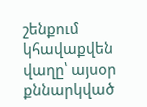շենքում կհավաքվեն վաղը՝ այսօր քննարկված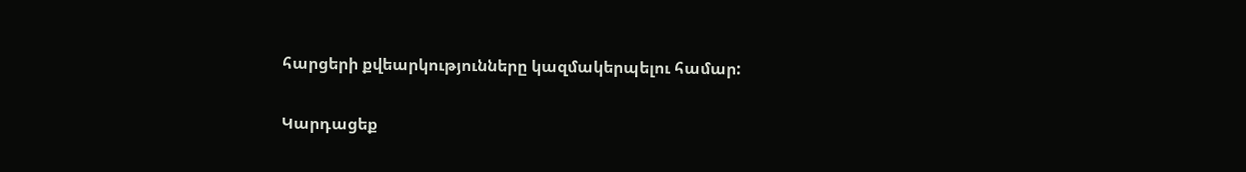հարցերի քվեարկությունները կազմակերպելու համար:

Կարդացեք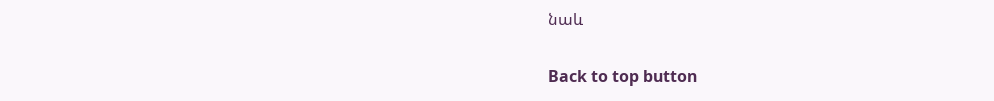նաև

Back to top button